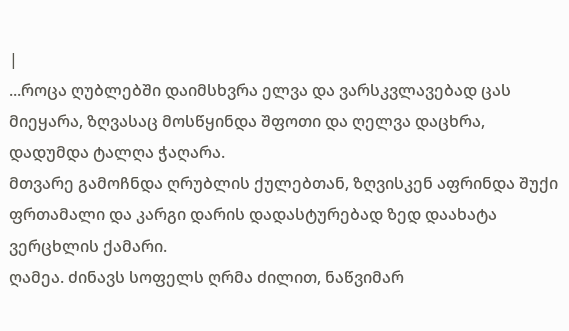|
...როცა ღუბლებში დაიმსხვრა ელვა და ვარსკვლავებად ცას მიეყარა, ზღვასაც მოსწყინდა შფოთი და ღელვა დაცხრა, დადუმდა ტალღა ჭაღარა.
მთვარე გამოჩნდა ღრუბლის ქულებთან, ზღვისკენ აფრინდა შუქი ფრთამალი და კარგი დარის დადასტურებად ზედ დაახატა ვერცხლის ქამარი.
ღამეა. ძინავს სოფელს ღრმა ძილით, ნაწვიმარ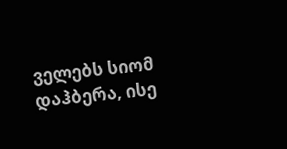ველებს სიომ დაჰბერა, ისე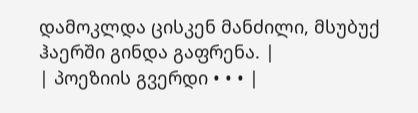დამოკლდა ცისკენ მანძილი, მსუბუქ ჰაერში გინდა გაფრენა. |
| პოეზიის გვერდი • • • |